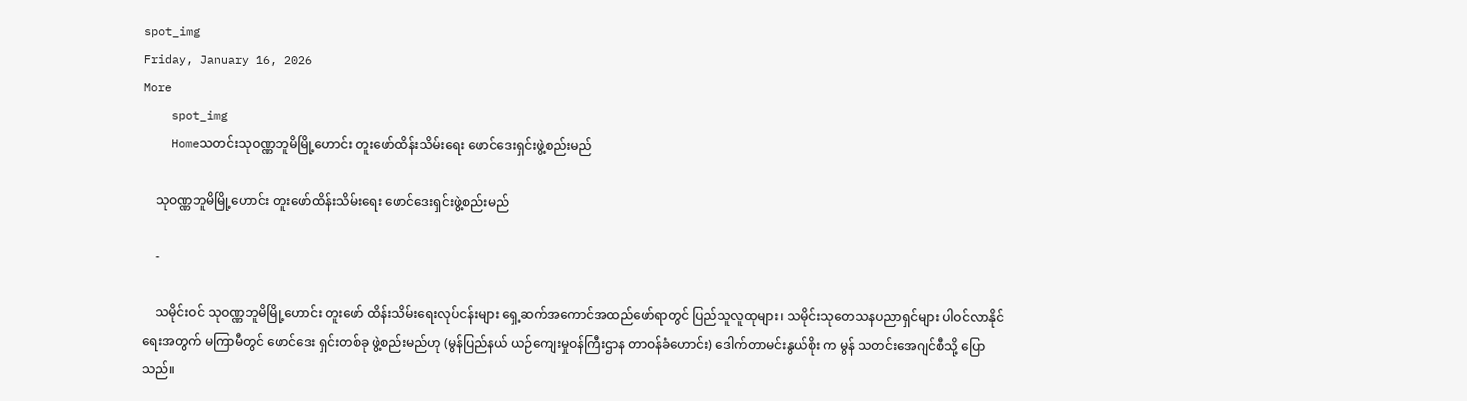spot_img
Friday, January 16, 2026
More
    spot_img
    Homeသတင်းသုဝဏ္ဏဘူမိမြို့ဟောင်း တူးဖော်ထိန်းသိမ်းရေး ဖောင်ဒေးရှင်းဖွဲ့စည်းမည်

    သုဝဏ္ဏဘူမိမြို့ဟောင်း တူးဖော်ထိန်းသိမ်းရေး ဖောင်ဒေးရှင်းဖွဲ့စည်းမည်

    -

    သမိုင်းဝင် သုဝဏ္ဏဘူမိမြို့ဟောင်း တူးဖော် ထိန်းသိမ်းရေးလုပ်ငန်းများ ရှေ့ဆက်အကောင်အထည်ဖော်ရာတွင် ပြည်သူလူထုများ၊ သမိုင်းသုတေသနပညာရှင်များ ပါဝင်လာနိုင်ရေးအတွက် မကြာမီတွင် ဖောင်ဒေး ရှင်းတစ်ခု ဖွဲ့စည်းမည်ဟု (မွန်ပြည်နယ် ယဉ်ကျေးမှုဝန်ကြီးဌာန တာဝန်ခံဟောင်း) ဒေါက်တာမင်းနွယ်စိုး က မွန် သတင်းအေဂျင်စီသို့ ပြောသည်။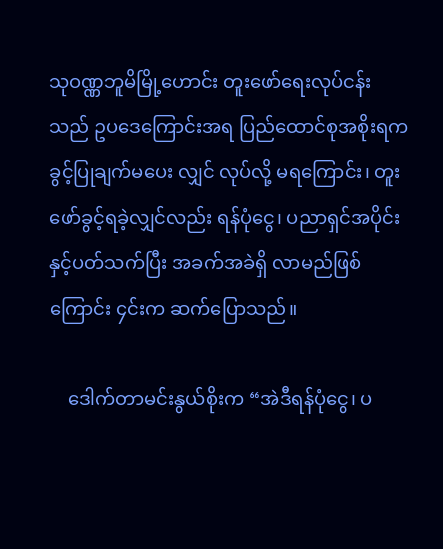သုဝဏ္ဏဘူမိမြို့ဟောင်း တူးဖော်ရေးလုပ်ငန်းသည် ဥပဒေကြောင်းအရ ပြည်ထောင်စုအစိုးရက ခွင့်ပြုချက်မပေး လျှင် လုပ်လို့ မရကြောင်း၊ တူးဖော်ခွင့်ရခဲ့လျှင်လည်း ရန်ပုံငွေ၊ ပညာရှင်အပိုင်းနှင့်ပတ်သက်ပြီး အခက်အခဲရှိ လာမည်ဖြစ်ကြောင်း ၄င်းက ဆက်ပြောသည်။

    ဒေါက်တာမင်းနွယ်စိုးက “အဲဒီရန်ပုံငွေ၊ ပ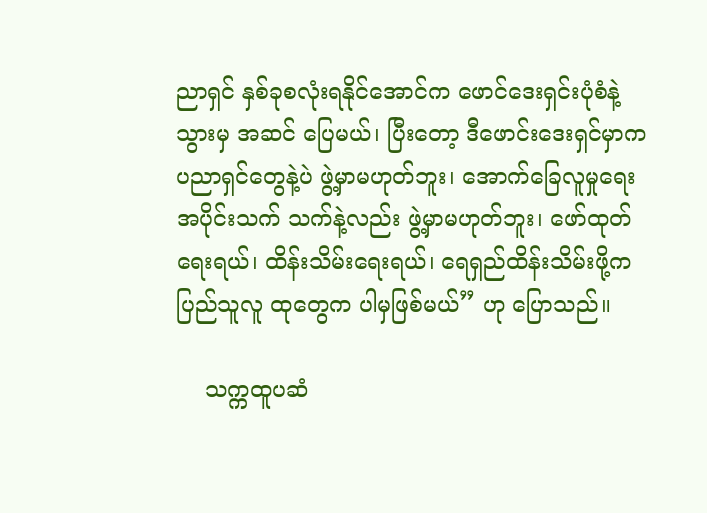ညာရှင် နှစ်ခုစလုံးရနိုင်အောင်က ဖောင်ဒေးရှင်းပုံစံနဲ့သွားမှ အဆင် ပြေမယ်၊ ပြီးတော့ ဒီဖောင်းဒေးရှင်မှာက ပညာရှင်တွေနဲ့ပဲ ဖွဲ့မှာမဟုတ်ဘူး၊ အောက်ခြေလူမှုရေး အပိုင်းသက် သက်နဲ့လည်း ဖွဲ့မှာမဟုတ်ဘူး၊ ဖော်ထုတ်ရေးရယ်၊ ထိန်းသိမ်းရေးရယ်၊ ရေရှည်ထိန်းသိမ်းဖို့က ပြည်သူလူ ထုတွေက ပါမှဖြစ်မယ်” ဟု ပြောသည်။

    သက္ကထူပဆံ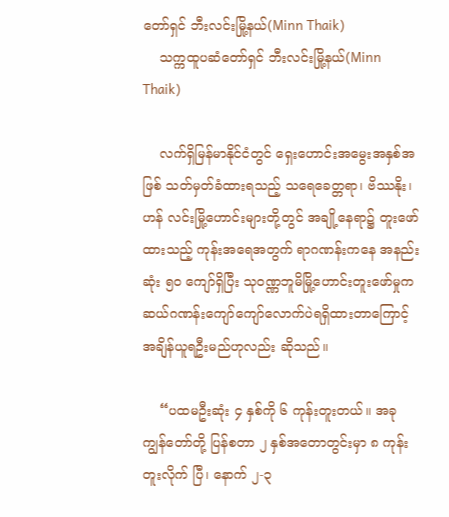တော်ရှင် ဘီးလင်းမြို့နယ်(Minn Thaik)
    သက္ကထူပဆံတော်ရှင် ဘီးလင်းမြို့နယ်(Minn Thaik)

    လက်ရှိမြန်မာနိုင်ငံတွင် ရှေးဟောင်းအမွေးအနှစ်အဖြစ် သတ်မှတ်ခံထားရသည့် သရေခေတ္တရာ၊ ဗိဿနိုး၊ ဟန် လင်းမြို့ဟောင်းများတို့တွင် အချို့နေရာ၌ တူးဖော်ထားသည့် ကုန်းအရေအတွက် ရာဂဏန်းကနေ အနည်းဆုံး ၅၀ ကျော်ရှိပြီး သုဝဏ္ဏဘူမိမြို့ဟောင်းတူးဖော်မှုက ဆယ်ဂဏန်းကျော်ကျော်လောက်ပဲရရှိထားတာကြောင့် အချိန်ယူရဦးမည်ဟုလည်း ဆိုသည်။

    “ပထမဦးဆုံး ၄ နှစ်ကို ၆ ကုန်းတူးတယ်။ အခုကျွန်တော်တို့ ပြန်စတာ ၂ နှစ်အတောတွင်းမှာ ၈ ကုန်းတူးလိုက် ပြီ၊ နောက် ၂-၃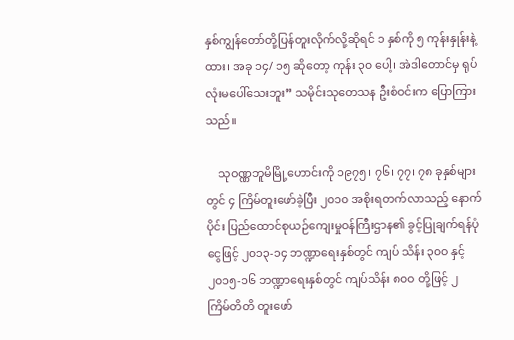နှစ်ကျွန်တော်တို့ပြန်တူးလိုက်လို့ဆိုရင် ၁ နှစ်ကို ၅ ကုန်းနှုန်းနဲ့ထား၊ အခု ၁၄/ ၁၅ ဆိုတော့ ကုန်း ၃၀ ပေါ့၊ အဲဒါတောင်မှ ရုပ်လုံးမပေါ်သေးဘူး” သမိုင်းသုတေသန ဦးစံဝင်းက ပြောကြားသည်။

    သုဝဏ္ဏဘူမိမြို့ဟောင်းကို ၁၉၇၅၊ ၇၆၊ ၇၇၊ ၇၈ ခုနှစ်များတွင် ၄ ကြိမ်တူးဖော်ခဲ့ပြီး ၂၀၁၀ အစိုးရတက်လာသည့် နောက်ပိုင်း ပြည်ထောင်စုယဉ်ကျေးမှုဝန်ကြီးဌာန၏ ခွင့်ပြုချက်ရန်ပုံငွေဖြင့် ၂၀၁၃-၁၄ ဘဏ္ဍာရေးနှစ်တွင် ကျပ် သိန်း ၃၀ဝ နှင့် ၂၀၁၅-၁၆ ဘဏ္ဍာရေးနှစ်တွင် ကျပ်သိန်း ၈၀ဝ တို့ဖြင့် ၂ ကြိမ်တိတိ တူးဖော်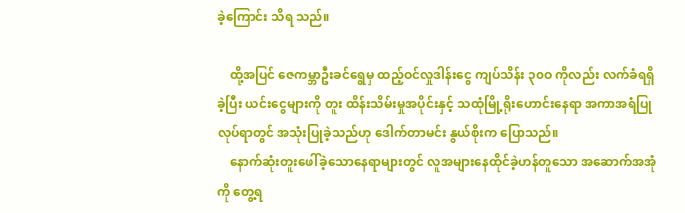ခဲ့ကြောင်း သိရ သည်။

    ထို့အပြင် ဇေကမ္ဘာဦးခင်ရွေမှ ထည့်ဝင်လှုဒါန်းငွေ ကျပ်သိန်း ၃၀ဝ ကိုလည်း လက်ခံရရှိခဲ့ပြီး ယင်းငွေများကို တူး ထိန်းသိမ်းမှုအပိုင်းနှင့် သထုံမြို့ရိုးဟောင်းနေရာ အကာအရံပြုလုပ်ရာတွင် အသုံးပြုခဲ့သည်ဟု ဒေါက်တာမင်း နွယ်စိုးက ပြောသည်။
    နောက်ဆုံးတူးဖေါ်ခဲ့သောနေရာများတွင် လူအများနေထိုင်ခဲ့ဟန်တူသော အဆောက်အအုံကို တွေ့ရ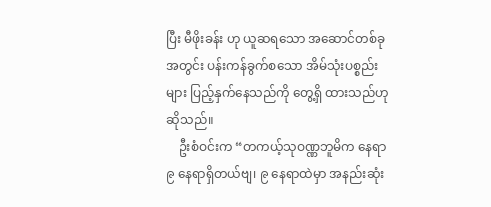ပြီး မီဖိုးခန်း ဟု ယူဆရသော အဆောင်တစ်ခုအတွင်း ပန်းကန်ခွက်စသော အိမ်သုံးပစ္စည်းများ ပြည့်နှက်နေသည်ကို တွေ့ရှိ ထားသည်ဟု ဆိုသည်။
    ဦးစံဝင်းက “တကယ့်သုဝဏ္ဏဘူမိက နေရာ ၉ နေရာရှိတယ်ဗျ၊ ၉ နေရာထဲမှာ အနည်းဆုံး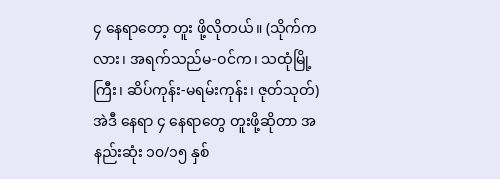၄ နေရာတော့ တူး ဖို့လိုတယ်။ (သိုက်ကလား၊ အရက်သည်မ-ဝင်က၊ သထုံမြို့ကြီး၊ ဆိပ်ကုန်း-မရမ်းကုန်း၊ ဇုတ်သုတ်) အဲဒီ နေရာ ၄ နေရာတွေ တူးဖို့ဆိုတာ အနည်းဆုံး ၁၀/၁၅ နှစ်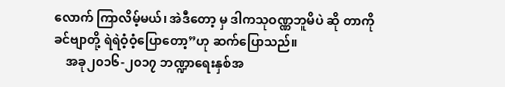လောက် ကြာလိမ့်မယ်၊ အဲဒီတော့ မှ ဒါကသုဝဏ္ဏဘူမိပဲ ဆို တာကို ခင်ဗျာတို့ ရဲရဲဝံ့ဝံ့ပြောတော့”ဟု ဆက်ပြောသည်။
    အခု၂၀၁၆-၂၀၁၇ ဘဏ္ဍာရေးနှစ်အ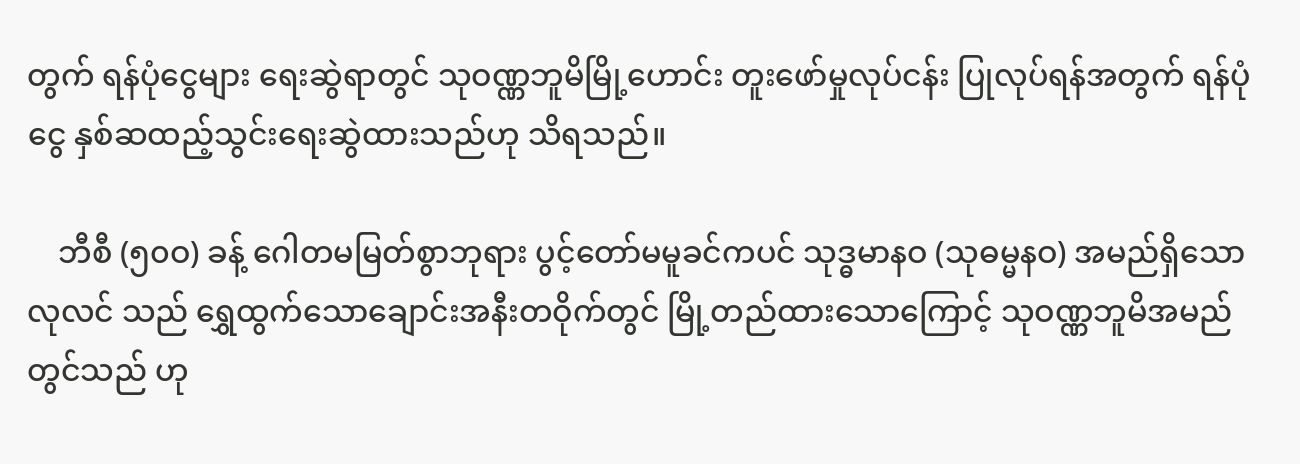တွက် ရန်ပုံငွေများ ရေးဆွဲရာတွင် သုဝဏ္ဏဘူမိမြို့ဟောင်း တူးဖော်မှုလုပ်ငန်း ပြုလုပ်ရန်အတွက် ရန်ပုံငွေ နှစ်ဆထည့်သွင်းရေးဆွဲထားသည်ဟု သိရသည်။

    ဘီစီ (၅၀ဝ) ခန့် ဂေါတမမြတ်စွာဘုရား ပွင့်တော်မမူခင်ကပင် သုဒ္ဓမာနဝ (သုဓမ္မနဝ) အမည်ရှိသော လုလင် သည် ရွှေထွက်သောချောင်းအနီးတဝိုက်တွင် မြို့တည်ထားသောကြောင့် သုဝဏ္ဏဘူမိအမည် တွင်သည် ဟု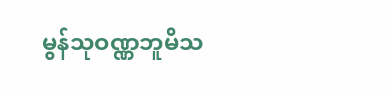မွန်သုဝဏ္ဏဘူမိသ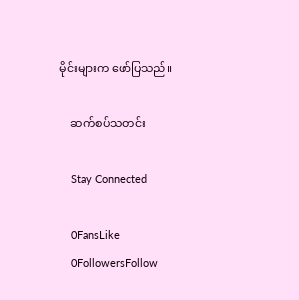မိုင်းများက ဖော်ပြသည်။

    ဆက်စပ်သတင်း

    Stay Connected

    0FansLike
    0FollowersFollow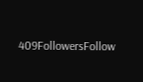409FollowersFollow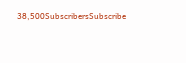38,500SubscribersSubscribe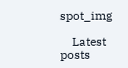spot_img

    Latest posts